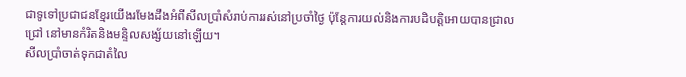ជាទូទៅប្រជាជនខ្មែរយើងរមែងដឹងអំពីសីលប្រាំសំរាប់ការរស់នៅប្រចាំថៃ្ង ប៉ុនែ្តការយល់និងការបដិបត្តិអោយបានជ្រាល ជ្រៅ នៅមានកំរិតនិងមន្ទិលសង្ស័យនៅឡើយ។
សីលប្រាំចាត់ទុកជាតំលៃ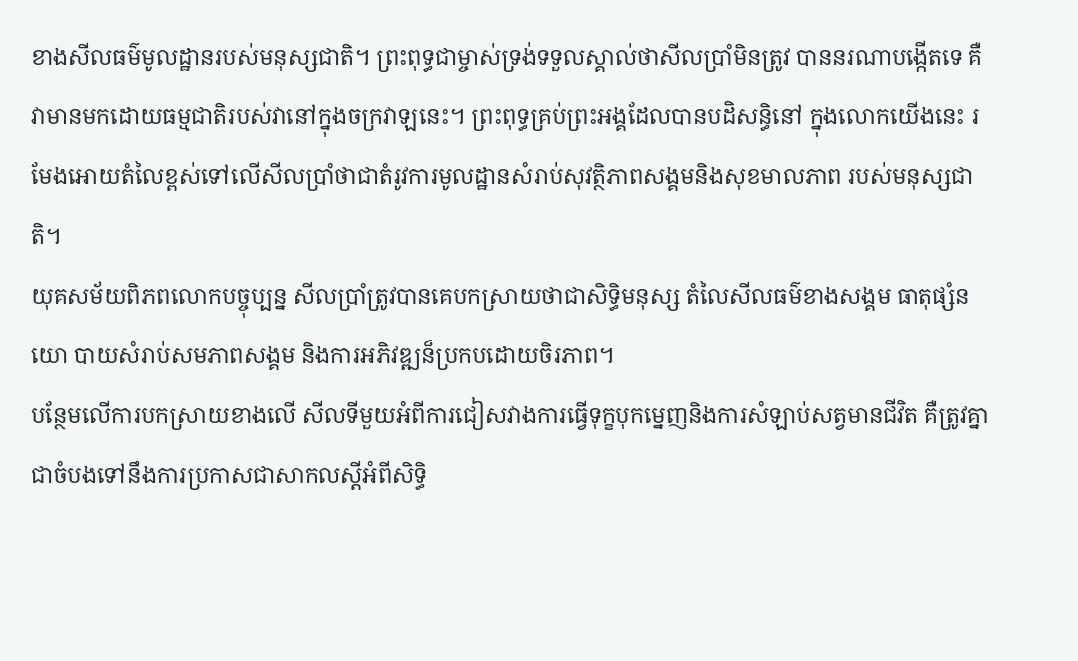ខាងសីលធម៌មូលដ្ឋានរបស់មនុស្សជាតិ។ ព្រះពុទ្ធជាម្ចាស់ទ្រង់ទទួលស្គាល់ថាសីលប្រាំមិនត្រូវ បាននរណាបង្កើតទេ គឺវាមានមកដោយធម្មជាតិរបស់វានៅក្នុងចក្រវាឡនេះ។ ព្រះពុទ្ធគ្រប់ព្រះអង្គដែលបានបដិសន្ធិនៅ ក្នុងលោកយើងនេះ រមែងអោយតំលៃខ្ពស់ទៅលើសីលប្រាំថាជាតំរូវការមូលដ្ឋានសំរាប់សុវត្ថិភាពសង្គមនិងសុខមាលភាព របស់មនុស្សជាតិ។
យុគសម័យពិភពលោកបច្ចុប្បន្ន សីលប្រាំត្រូវបានគេបកស្រាយថាជាសិទ្ធិមនុស្ស តំលៃសីលធម៌ខាងសង្គម ធាតុផ្សំនយោ បាយសំរាប់សមភាពសង្គម និងការអភិវឌ្ឍន៏ប្រកបដោយចិរភាព។
បន្ថែមលើការបកស្រាយខាងលើ សីលទីមួយអំពីការជៀសវាងការធ្វើទុក្ខបុកម្នេញនិងការសំឡាប់សត្វមានជីវិត គឺត្រូវគ្នា ជាចំបងទៅនឹងការប្រកាសជាសាកលស្តីអំពីសិទ្ធិ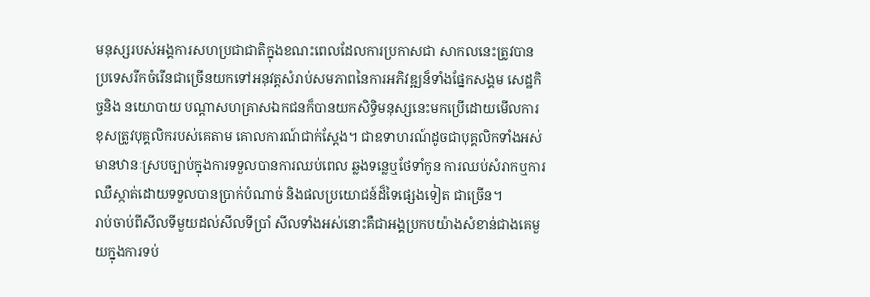មនុស្សរបស់អង្គការសហប្រជាជាតិក្នុងខណះពេលដែលការប្រកាសជា សាកលនេះត្រូវបានប្រទេសរីកចំរើនជាច្រើនយកទៅអនុវត្តសំរាប់សមភាពនៃការអភិវឌ្ឍន៏ទាំងផ្នែកសង្គម សេដ្ឋកិច្ចនិង នយោបាយ បណ្តាសហគ្រាសឯកជនក៏បានយកសិទ្ធិមនុស្សនេះមកប្រើដោយមើលការខុសត្រូវបុគ្គលិករបស់គេតាម គោលការណ៍ជាក់ស្តែង។ ជាឧទាហរណ៍ដូចជាបុគ្គលិកទាំងអស់មានឋានៈស្របច្បាប់ក្នុងការទទួលបានការឈប់ពេល ឆ្លងទនេ្លឬថែទាំកូន ការឈប់សំរាកឬការឈឺស្កាត់ដោយទទួលបានប្រាក់បំណាច់ និងផលប្រយោជន៍ដ៏ទៃផ្សេងទៀត ជាច្រើន។
រាប់ចាប់ពីសីលទីមួយដល់សីលទីប្រាំ សីលទាំងអស់នោះគឺជាអង្គប្រកបយ៉ាងសំខាន់ជាងគេមួយក្នុងការទប់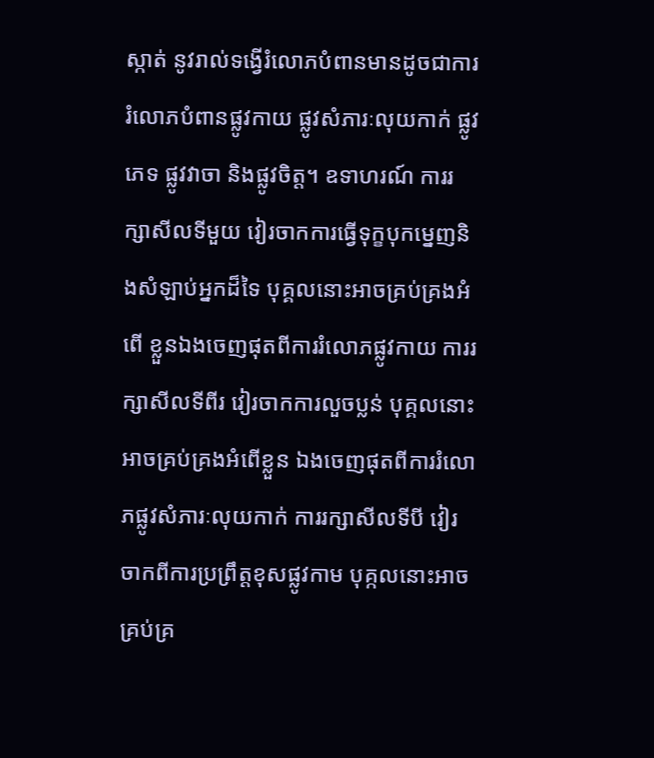ស្កាត់ នូវរាល់ទង្វើរំលោភបំពានមានដូចជាការរំលោភបំពានផ្លូវកាយ ផ្លូវសំភារៈលុយកាក់ ផ្លូវភេទ ផ្លូវវាចា និងផ្លូវចិត្ត។ ឧទាហរណ៍ ការរក្សាសីលទីមួយ វៀរចាកការធ្វើទុក្ខបុកម្នេញនិងសំឡាប់អ្នកដ៏ទៃ បុគ្គលនោះអាចគ្រប់គ្រងអំពើ ខ្លួនឯងចេញផុតពីការរំលោភផ្លូវកាយ ការរក្សាសីលទីពីរ វៀរចាកការលួចប្លន់ បុគ្គលនោះអាចគ្រប់គ្រងអំពើខ្លួន ឯងចេញផុតពីការរំលោភផ្លូវសំភារៈលុយកាក់ ការរក្សាសីលទីបី វៀរចាកពីការប្រព្រឹត្តខុសផ្លូវកាម បុគ្កលនោះអាច គ្រប់គ្រ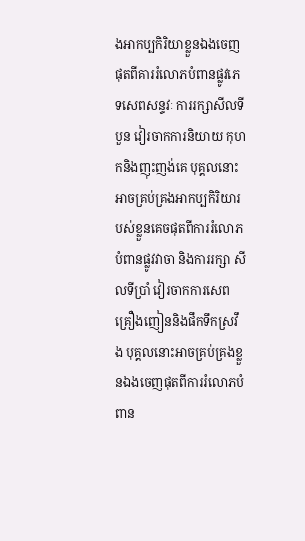ងអាកប្បកិរិយាខ្លួនឯងចេញផុតពីគាររំលោភបំពានផ្លូវភេទសេពសន្ទវៈ ការរក្សាសីលទីបួន វៀរចាកការនិយាយ កុហកនិងញុះញង់គេ បុគ្គលនោះអាចគ្រប់គ្រងអាកប្បកិរិយារបស់ខ្លួនគេចផុតពីការរំលោភបំពានផ្លូវវាចា និងការរក្សា សីលទីប្រាំ វៀរចាកការសេពគ្រឿងញៀននិងផឹកទឹកស្រវឹង បុគ្គលនោះអាចគ្រប់គ្រងខ្លួនឯងចេញផុតពីការរំលោភបំពាន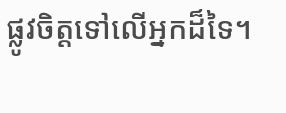ផ្លូវចិត្តទៅលើអ្នកដ៏ទៃ។